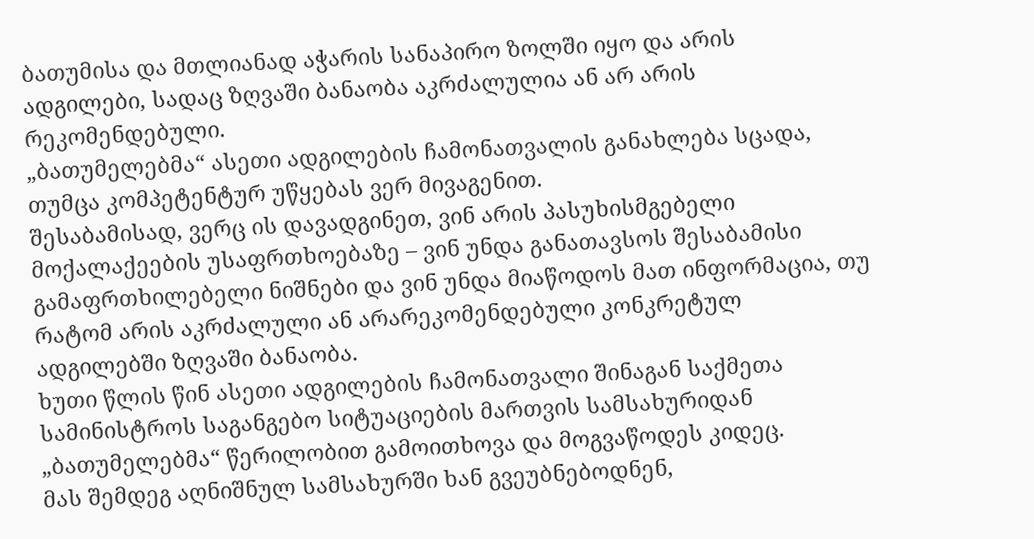ბათუმისა და მთლიანად აჭარის სანაპირო ზოლში იყო და არის ადგილები, სადაც ზღვაში ბანაობა აკრძალულია ან არ არის რეკომენდებული.
„ბათუმელებმა“ ასეთი ადგილების ჩამონათვალის განახლება სცადა, თუმცა კომპეტენტურ უწყებას ვერ მივაგენით.
შესაბამისად, ვერც ის დავადგინეთ, ვინ არის პასუხისმგებელი მოქალაქეების უსაფრთხოებაზე – ვინ უნდა განათავსოს შესაბამისი გამაფრთხილებელი ნიშნები და ვინ უნდა მიაწოდოს მათ ინფორმაცია, თუ რატომ არის აკრძალული ან არარეკომენდებული კონკრეტულ ადგილებში ზღვაში ბანაობა.
ხუთი წლის წინ ასეთი ადგილების ჩამონათვალი შინაგან საქმეთა სამინისტროს საგანგებო სიტუაციების მართვის სამსახურიდან „ბათუმელებმა“ წერილობით გამოითხოვა და მოგვაწოდეს კიდეც.
მას შემდეგ აღნიშნულ სამსახურში ხან გვეუბნებოდნენ,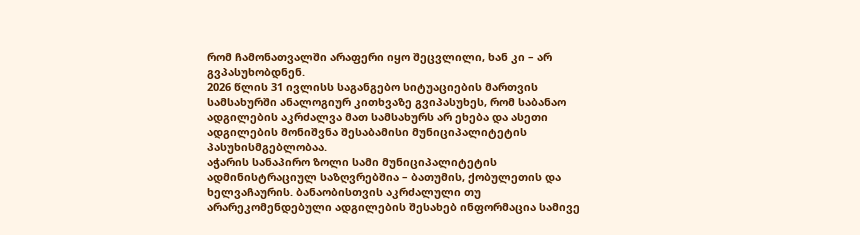რომ ჩამონათვალში არაფერი იყო შეცვლილი, ხან კი – არ გვპასუხობდნენ.
2026 წლის 31 ივლისს საგანგებო სიტუაციების მართვის სამსახურში ანალოგიურ კითხვაზე გვიპასუხეს, რომ საბანაო ადგილების აკრძალვა მათ სამსახურს არ ეხება და ასეთი ადგილების მონიშვნა შესაბამისი მუნიციპალიტეტის პასუხისმგებლობაა.
აჭარის სანაპირო ზოლი სამი მუნიციპალიტეტის ადმინისტრაციულ საზღვრებშია – ბათუმის, ქობულეთის და ხელვაჩაურის. ბანაობისთვის აკრძალული თუ არარეკომენდებული ადგილების შესახებ ინფორმაცია სამივე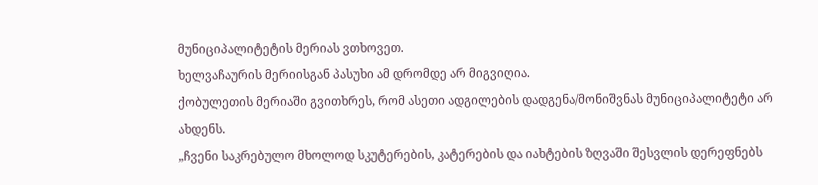მუნიციპალიტეტის მერიას ვთხოვეთ.
ხელვაჩაურის მერიისგან პასუხი ამ დრომდე არ მიგვიღია.
ქობულეთის მერიაში გვითხრეს, რომ ასეთი ადგილების დადგენა/მონიშვნას მუნიციპალიტეტი არ ახდენს.
„ჩვენი საკრებულო მხოლოდ სკუტერების, კატერების და იახტების ზღვაში შესვლის დერეფნებს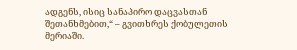ადგენს, ისიც სანაპირო დაცვასთან შეთანხმებით,“ – გვითხრეს ქობულეთის მერიაში.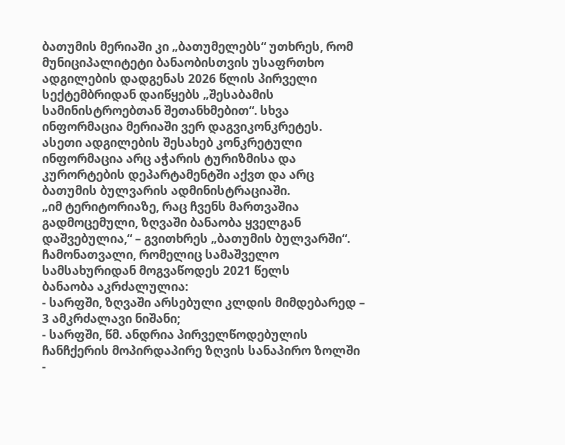ბათუმის მერიაში კი „ბათუმელებს“ უთხრეს, რომ მუნიციპალიტეტი ბანაობისთვის უსაფრთხო ადგილების დადგენას 2026 წლის პირველი სექტემბრიდან დაიწყებს „შესაბამის სამინისტროებთან შეთანხმებით“. სხვა ინფორმაცია მერიაში ვერ დაგვიკონკრეტეს.
ასეთი ადგილების შესახებ კონკრეტული ინფორმაცია არც აჭარის ტურიზმისა და კურორტების დეპარტამენტში აქვთ და არც ბათუმის ბულვარის ადმინისტრაციაში.
„იმ ტერიტორიაზე, რაც ჩვენს მართვაშია გადმოცემული, ზღვაში ბანაობა ყველგან დაშვებულია,“ – გვითხრეს „ბათუმის ბულვარში“.
ჩამონათვალი, რომელიც სამაშველო სამსახურიდან მოგვაწოდეს 2021 წელს
ბანაობა აკრძალულია:
- სარფში, ზღვაში არსებული კლდის მიმდებარედ – 3 ამკრძალავი ნიშანი;
- სარფში, წმ. ანდრია პირველწოდებულის ჩანჩქერის მოპირდაპირე ზღვის სანაპირო ზოლში
-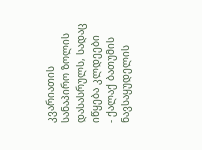კვარიათის სანაპირო ზოლის დასასრულს, სადაც იწყება კლდეები
- ქალაქ ბათუმის ნავსაყუდელის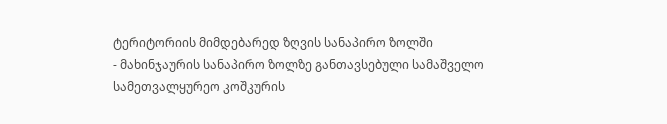ტერიტორიის მიმდებარედ ზღვის სანაპირო ზოლში
- მახინჯაურის სანაპირო ზოლზე განთავსებული სამაშველო სამეთვალყურეო კოშკურის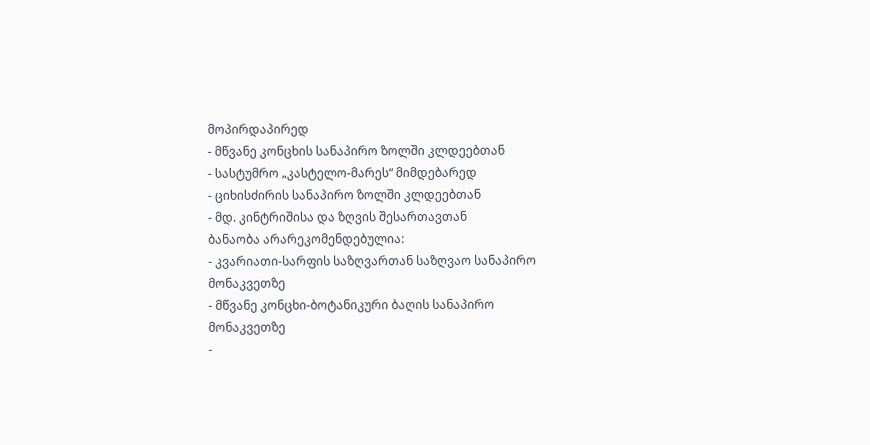მოპირდაპირედ
- მწვანე კონცხის სანაპირო ზოლში კლდეებთან
- სასტუმრო „კასტელო-მარეს“ მიმდებარედ
- ციხისძირის სანაპირო ზოლში კლდეებთან
- მდ. კინტრიშისა და ზღვის შესართავთან
ბანაობა არარეკომენდებულია:
- კვარიათი-სარფის საზღვართან საზღვაო სანაპირო მონაკვეთზე
- მწვანე კონცხი-ბოტანიკური ბაღის სანაპირო მონაკვეთზე
-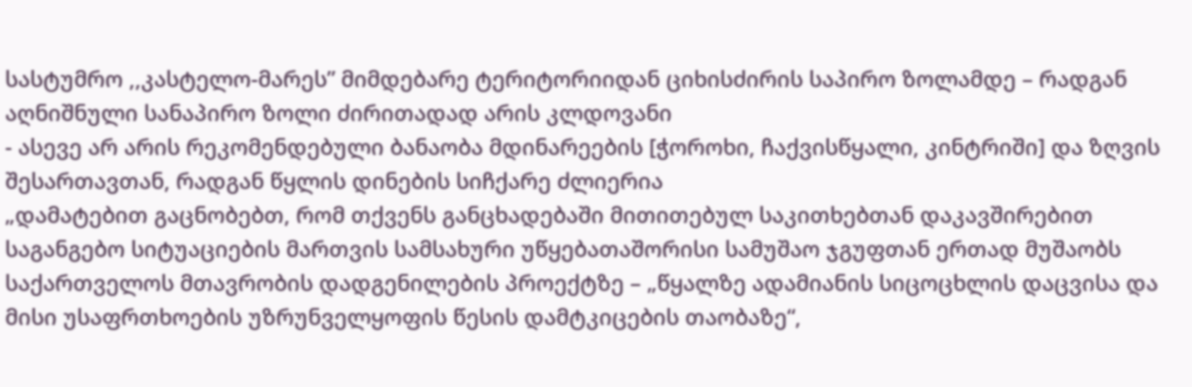სასტუმრო ,,კასტელო-მარეს” მიმდებარე ტერიტორიიდან ციხისძირის საპირო ზოლამდე – რადგან აღნიშნული სანაპირო ზოლი ძირითადად არის კლდოვანი
- ასევე არ არის რეკომენდებული ბანაობა მდინარეების [ჭოროხი, ჩაქვისწყალი, კინტრიში] და ზღვის შესართავთან, რადგან წყლის დინების სიჩქარე ძლიერია
„დამატებით გაცნობებთ, რომ თქვენს განცხადებაში მითითებულ საკითხებთან დაკავშირებით საგანგებო სიტუაციების მართვის სამსახური უწყებათაშორისი სამუშაო ჯგუფთან ერთად მუშაობს საქართველოს მთავრობის დადგენილების პროექტზე – „წყალზე ადამიანის სიცოცხლის დაცვისა და მისი უსაფრთხოების უზრუნველყოფის წესის დამტკიცების თაობაზე“,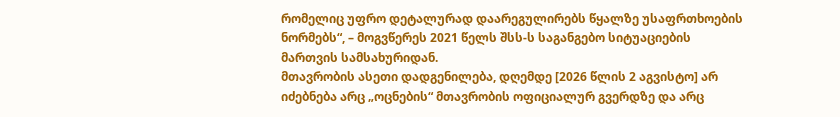რომელიც უფრო დეტალურად დაარეგულირებს წყალზე უსაფრთხოების ნორმებს“, – მოგვწერეს 2021 წელს შსს-ს საგანგებო სიტუაციების მართვის სამსახურიდან.
მთავრობის ასეთი დადგენილება, დღემდე [2026 წლის 2 აგვისტო] არ იძებნება არც „ოცნების“ მთავრობის ოფიციალურ გვერდზე და არც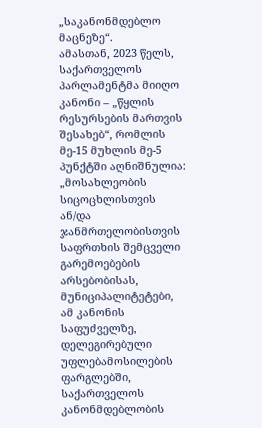„საკანონმდებლო მაცნეზე“.
ამასთან, 2023 წელს, საქართველოს პარლამენტმა მიიღო კანონი – „წყლის რესურსების მართვის შესახებ“, რომლის მე-15 მუხლის მე-5 პუნქტში აღნიშნულია:
„მოსახლეობის სიცოცხლისთვის ან/და ჯანმრთელობისთვის საფრთხის შემცველი გარემოებების არსებობისას, მუნიციპალიტეტები, ამ კანონის საფუძველზე, დელეგირებული უფლებამოსილების ფარგლებში, საქართველოს კანონმდებლობის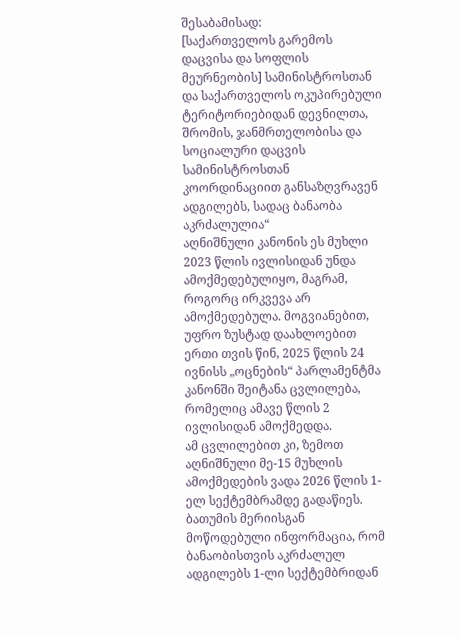შესაბამისად:
[საქართველოს გარემოს დაცვისა და სოფლის მეურნეობის] სამინისტროსთან და საქართველოს ოკუპირებული ტერიტორიებიდან დევნილთა, შრომის, ჯანმრთელობისა და სოციალური დაცვის სამინისტროსთან კოორდინაციით განსაზღვრავენ ადგილებს, სადაც ბანაობა აკრძალულია“
აღნიშნული კანონის ეს მუხლი 2023 წლის ივლისიდან უნდა ამოქმედებულიყო, მაგრამ, როგორც ირკვევა არ ამოქმედებულა. მოგვიანებით, უფრო ზუსტად დაახლოებით ერთი თვის წინ, 2025 წლის 24 ივნისს „ოცნების“ პარლამენტმა კანონში შეიტანა ცვლილება, რომელიც ამავე წლის 2 ივლისიდან ამოქმედდა.
ამ ცვლილებით კი, ზემოთ აღნიშნული მე-15 მუხლის ამოქმედების ვადა 2026 წლის 1-ელ სექტემბრამდე გადაწიეს.
ბათუმის მერიისგან მოწოდებული ინფორმაცია, რომ ბანაობისთვის აკრძალულ ადგილებს 1-ლი სექტემბრიდან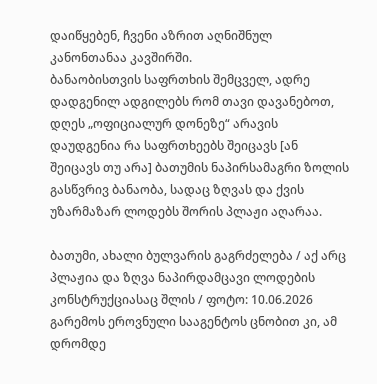დაიწყებენ, ჩვენი აზრით აღნიშნულ კანონთანაა კავშირში.
ბანაობისთვის საფრთხის შემცველ, ადრე დადგენილ ადგილებს რომ თავი დავანებოთ, დღეს „ოფიციალურ დონეზე“ არავის დაუდგენია რა საფრთხეებს შეიცავს [ან შეიცავს თუ არა] ბათუმის ნაპირსამაგრი ზოლის გასწვრივ ბანაობა, სადაც ზღვას და ქვის უზარმაზარ ლოდებს შორის პლაჟი აღარაა.

ბათუმი, ახალი ბულვარის გაგრძელება / აქ არც პლაჟია და ზღვა ნაპირდამცავი ლოდების კონსტრუქციასაც შლის / ფოტო: 10.06.2026
გარემოს ეროვნული სააგენტოს ცნობით კი, ამ დრომდე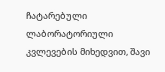ჩატარებული ლაბორატორიული კვლევების მიხედვით, შავი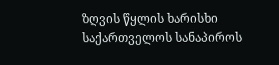ზღვის წყლის ხარისხი საქართველოს სანაპიროს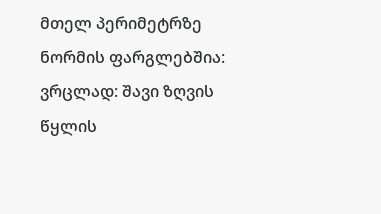მთელ პერიმეტრზე ნორმის ფარგლებშია:
ვრცლად: შავი ზღვის წყლის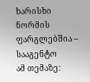ხარისხი ნორმის ფარგლებშია – სააგენტო
ამ თემაზე: